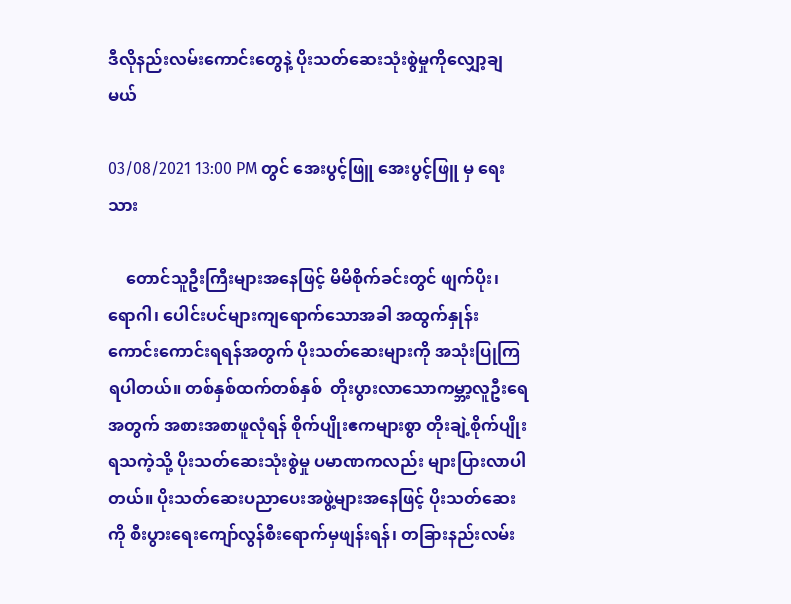ဒီလိုနည်းလမ်းကောင်းတွေနဲ့ ပိုးသတ်ဆေးသုံးစွဲမှုကိုလျှော့ချမယ်

03/08/2021 13:00 PM တွင် အေးပွင့်ဖြူ အေးပွင့်ဖြူ မှ ရေးသား

    တောင်သူဦးကြီးများအနေဖြင့် မိမိစိုက်ခင်းတွင် ဖျက်ပိုး၊ ရောဂါ၊ ပေါင်းပင်များကျရောက်သောအခါ အထွက်နှုန်းကောင်းကောင်းရရန်အတွက် ပိုးသတ်ဆေးများကို အသုံးပြုကြရပါတယ်။ တစ်နှစ်ထက်တစ်နှစ်  တိုးပွားလာသောကမ္ဘာ့လူဦးရေအတွက် အစားအစာဖူလုံရန် စိုက်ပျိုးဧကများစွာ တိုးချဲ့စိုက်ပျိုးရသကဲ့သို့ ပိုးသတ်ဆေးသုံးစွဲမှု ပမာဏကလည်း များပြားလာပါတယ်။ ပိုးသတ်ဆေးပညာပေးအဖွဲ့များအနေဖြင့် ပိုးသတ်ဆေးကို စီးပွားရေးကျော်လွန်စီးရောက်မှဖျန်းရန်၊ တခြားနည်းလမ်း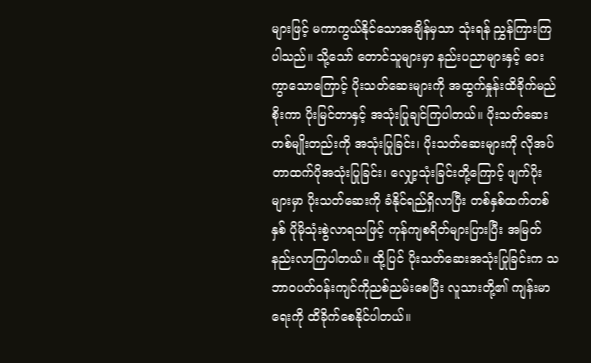များဖြင့် မကာကွယ်နိုင်သောအချိန်မှသာ သုံးရန် ညွှန်ကြားကြပါသည်။ သို့သော် တောင်သူများမှာ နည်းပညာများနှင့် ဝေးကွာသောကြောင့် ပိုးသတ်ဆေးများကို အထွက်နှုန်းထိခိုက်မည်စိုးကာ ပိုးမြင်တာနှင့် အသုံးပြုချင်ကြပါတယ်။ ပိုးသတ်ဆေးတစ်မျိုးတည်းကို အသုံးပြုခြင်း၊ ပိုးသတ်ဆေးများကို လိုအပ်တာထက်ပိုအသုံးပြုခြင်း၊ လျှော့သုံးခြင်းတို့ကြောင့် ဖျက်ပိုးများမှာ ပိုးသတ်ဆေးကို ခံနိုင်ရည်ရှိလာပြီး တစ်နှစ်ထက်တစ်နှစ် ပိုမိုသုံးစွဲလာရသဖြင့် ကုန်ကျစရိတ်များပြားပြီး အမြတ်နည်းလာကြပါတယ်။ ထို့ပြင် ပိုးသတ်ဆေးအသုံးပြုခြင်းက သဘာဝပတ်ဝန်းကျင်ကိုညစ်ညမ်းစေပြီး လူသားတို့၏ ကျန်းမာရေးကို ထိခိုက်စေနိုင်ပါတယ်။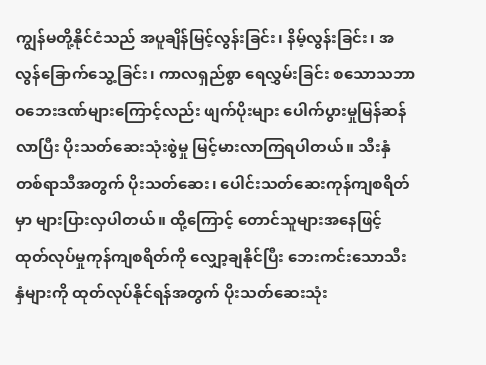ကျွန်မတို့နိုင်ငံသည် အပူချိန်မြင့်လွန်းခြင်း၊ နိမ့်လွန်းခြင်း၊ အလွန်ခြောက်သွေ့ခြင်း၊ ကာလရှည်စွာ ရေလွှမ်းခြင်း စသောသဘာဝဘေးဒဏ်များကြောင့်လည်း ဖျက်ပိုးများ ပေါက်ပွားမှုမြန်ဆန်လာပြီး ပိုးသတ်ဆေးသုံးစွဲမှု မြင့်မားလာကြရပါတယ်။ သီးနှံတစ်ရာသီအတွက် ပိုးသတ်ဆေး၊ ပေါင်းသတ်ဆေးကုန်ကျစရိတ်မှာ များပြားလှပါတယ်။ ထို့ကြောင့် တောင်သူများအနေဖြင့် ထုတ်လုပ်မှုကုန်ကျစရိတ်ကို လျှော့ချနိုင်ပြီး ဘေးကင်းသောသီးနှံများကို ထုတ်လုပ်နိုင်ရန်အတွက် ပိုးသတ်ဆေးသုံး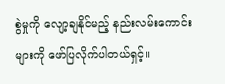စွဲမှုကို လျော့ချနိုင်မည့် နည်းလမ်းကောင်းများကို ဖော်ပြလိုက်ပါတယ်ရှင့်။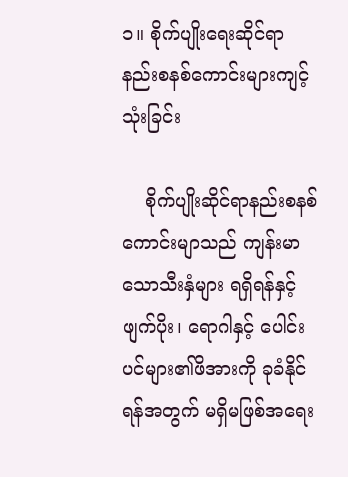၁။ စိုက်ပျိုးရေးဆိုင်ရာ နည်းစနစ်ကောင်းများကျင့်သုံးခြင်း

    စိုက်ပျိုးဆိုင်ရာနည်းစနစ်ကောင်းမျာသည် ကျန်းမာသောသီးနှံများ ရရှိရန်နှင့် ဖျက်ပိုး၊ ရောဂါနှင့် ပေါင်းပင်များ၏ဖိအားကို ခုခံနိုင်ရန်အတွက် မရှိမဖြစ်အရေး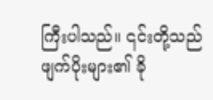ကြီးပါသည်။ ၎င်းတို့သည်  ဖျက်ပိုးများ၏ ခို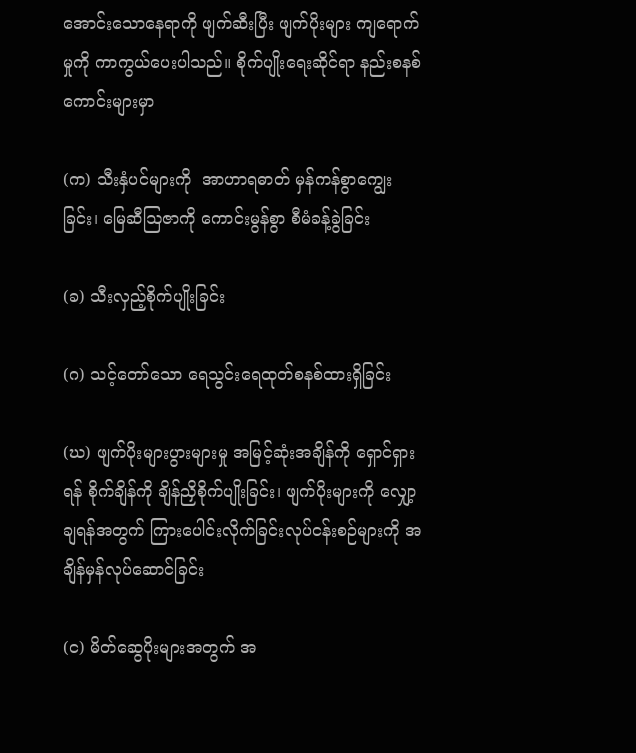အောင်းသောနေရာကို ဖျက်ဆီးပြီး ဖျက်ပိုးများ ကျရောက်မှုကို ကာကွယ်ပေးပါသည်။ စိုက်ပျိုးရေးဆိုင်ရာ နည်းစနစ်ကောင်းများမှာ

(က) သီးနှံပင်များကို  အာဟာရဓာတ် မှန်ကန်စွာကျွေးခြင်း၊ မြေဆီဩဇာကို ကောင်းမွန်စွာ စီမံခန့်ခွဲခြင်း

(ခ) သီးလှည့်စိုက်ပျိုးခြင်း

(ဂ) သင့်တော်သော ရေသွင်းရေထုတ်စနစ်ထားရှိခြင်း

(ဃ) ဖျက်ပိုးများပွားများမှု အမြင့်ဆုံးအချိန်ကို ရှောင်ရှားရန် စိုက်ချိန်ကို ချိန်ညှိစိုက်ပျိုးခြင်း၊ ဖျက်ပိုးများကို လျှော့ချရန်အတွက် ကြားပေါင်းလိုက်ခြင်းလုပ်ငန်းစဉ်များကို အချိန်မှန်လုပ်ဆောင်ခြင်း

(င) မိတ်ဆွေပိုးများအတွက် အ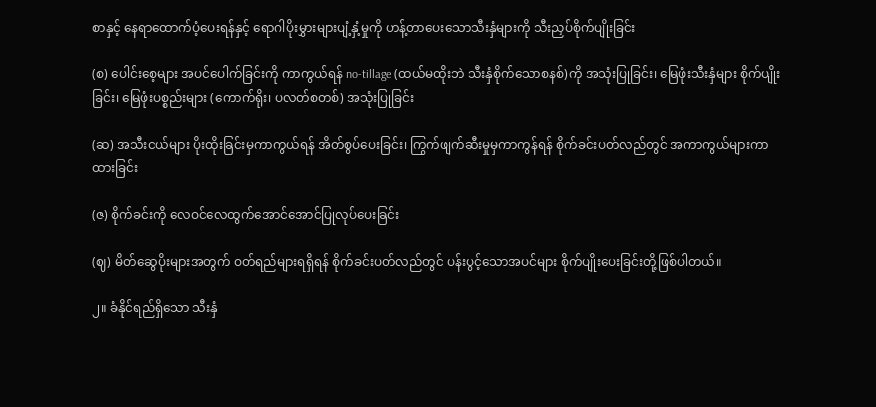စာနှင့် နေရာထောက်ပံ့ပေးရန်နှင့် ရောဂါပိုးမွှားများပျံ့နှံ့မှုကို ဟန့်တာပေးသောသီးနှံများကို သီးညှပ်စိုက်ပျိုးခြင်း

(စ) ပေါင်းစေ့များ အပင်ပေါက်ခြင်းကို ကာကွယ်ရန် no-tillage (ထယ်မထိုးဘဲ သီးနှံစိုက်သောစနစ်)ကို အသုံးပြုခြင်း၊ မြေဖုံးသီးနှံများ စိုက်ပျိုးခြင်း၊ မြေဖုံးပစ္စည်းများ (ကောက်ရိုး၊ ပလတ်စတစ်) အသုံးပြုခြင်း

(ဆ) အသီးငယ်များ ပိုးထိုးခြင်းမှကာကွယ်ရန် အိတ်စွပ်ပေးခြင်း၊ ကြွက်ဖျက်ဆီးမှုမှကာကွန်ရန် စိုက်ခင်းပတ်လည်တွင် အကာကွယ်များကာထားခြင်း

(ဇ) စိုက်ခင်းကို လေဝင်လေထွက်အောင်အောင်ပြုလုပ်ပေးခြင်း

(ဈ) မိတ်ဆွေပိုးများအတွက် ဝတ်ရည်များရရှိရန် စိုက်ခင်းပတ်လည်တွင် ပန်းပွင့်သောအပင်များ စိုက်ပျိုးပေးခြင်းတို့ဖြစ်ပါတယ်။

၂။ ခံနိုင်ရည်ရှိသော သီးနှံ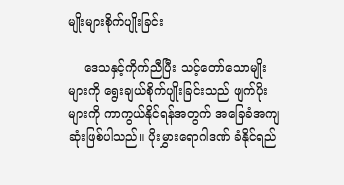မျိုးများစိုက်ပျိုးခြင်း

    ဒေသနှင့်ကိုက်ညီပြီး သင့်တော်သောမျိုးများကို ရွေးချယ်စိုက်ပျိုးခြင်းသည် ဖျက်ပိုးများကို ကာကွယ်နိုင်ရန်အတွက် အခြေခံအကျဆုံးဖြစ်ပါသည်။ ပိုးမွှားရောဂါဒဏ် ခံနိုင်ရည်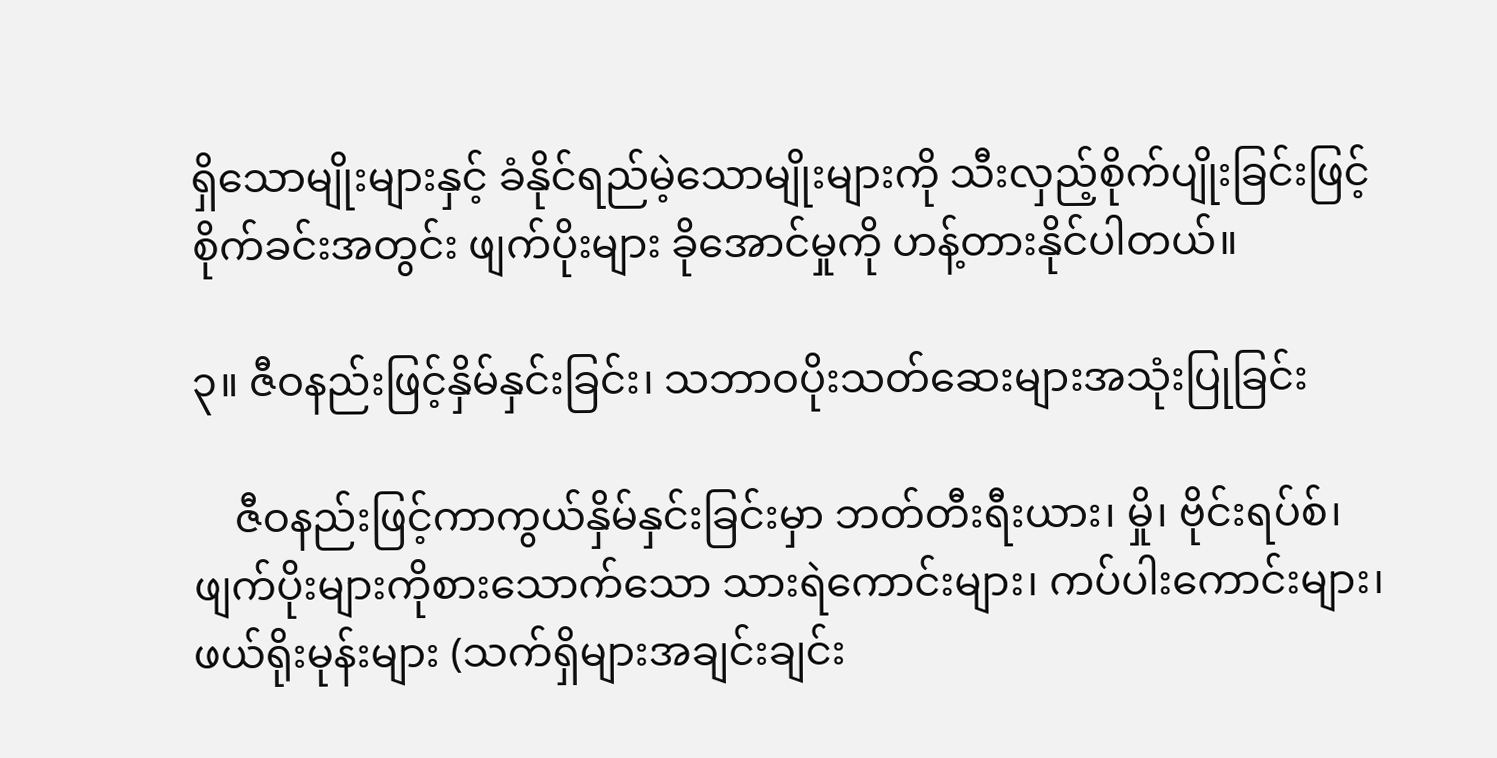ရှိသောမျိုးများနှင့် ခံနိုင်ရည်မဲ့သောမျိုးများကို သီးလှည့်စိုက်ပျိုးခြင်းဖြင့် စိုက်ခင်းအတွင်း ဖျက်ပိုးများ ခိုအောင်မှုကို ဟန့်တားနိုင်ပါတယ်။

၃။ ဇီဝနည်းဖြင့်နှိမ်နှင်းခြင်း၊ သဘာဝပိုးသတ်ဆေးများအသုံးပြုခြင်း

    ဇီဝနည်းဖြင့်ကာကွယ်နှိမ်နှင်းခြင်းမှာ ဘတ်တီးရီးယား၊ မှို၊ ဗိုင်းရပ်စ်၊ ဖျက်ပိုးများကိုစားသောက်သော သားရဲကောင်းများ၊ ကပ်ပါးကောင်းများ၊ ဖယ်ရိုးမုန်းများ (သက်ရှိများအချင်းချင်း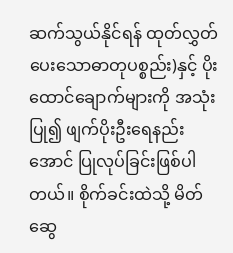ဆက်သွယ်နိုင်ရန် ထုတ်လွှတ်ပေးသောဓာတုပစ္စည်း)နှင့် ပိုးထောင်ချောက်များကို အသုံးပြု၍ ဖျက်ပိုးဦးရေနည်းအောင် ပြုလုပ်ခြင်းဖြစ်ပါတယ်။ စိုက်ခင်းထဲသို့ မိတ်ဆွေ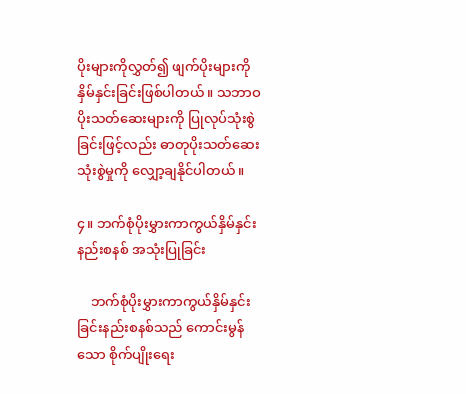ပိုးများကိုလွှတ်၍ ဖျက်ပိုးများကို နှိမ်နှင်းခြင်းဖြစ်ပါတယ်။ သဘာဝပိုးသတ်ဆေးများကို ပြုလုပ်သုံးစွဲခြင်းဖြင့်လည်း ဓာတုပိုးသတ်ဆေးသုံးစွဲမှုကို လျှော့ချနိုင်ပါတယ်။

၄။ ဘက်စုံပိုးမွှားကာကွယ်နှိမ်နှင်းနည်းစနစ် အသုံးပြုခြင်း

    ဘက်စုံပိုးမွှားကာကွယ်နှိမ်နှင်းခြင်းနည်းစနစ်သည် ကောင်းမွန်သော စိုက်ပျိုးရေး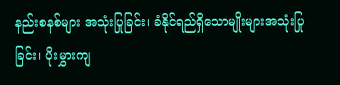နည်းစနစ်များ အသုံးပြုခြင်း၊ ခံနိုင်ရည်ရှိသောမျိုးများအသုံးပြုခြင်း၊ ပိုးမွှားကျ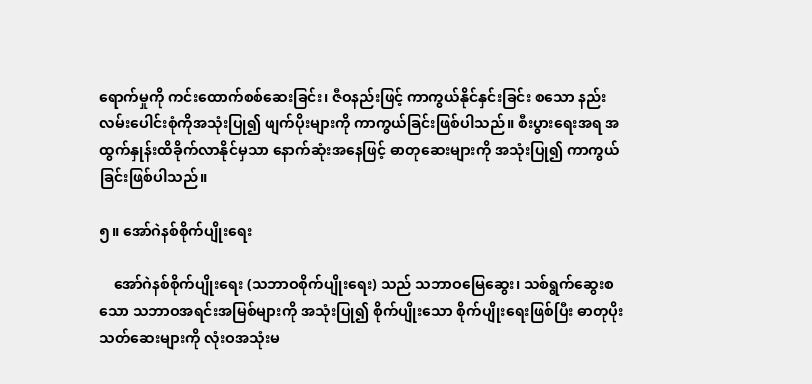ရောက်မှုကို ကင်းထောက်စစ်ဆေးခြင်း၊ ဇီဝနည်းဖြင့် ကာကွယ်နိုင်နှင်းခြင်း စသော နည်းလမ်းပေါင်းစုံကိုအသုံးပြု၍ ဖျက်ပိုးများကို ကာကွယ်ခြင်းဖြစ်ပါသည်။ စီးပွားရေးအရ အထွက်နှုန်းထိခိုက်လာနိုင်မှသာ နောက်ဆုံးအနေဖြင့် ဓာတုဆေးများကို အသုံးပြု၍ ကာကွယ်ခြင်းဖြစ်ပါသည်။

၅။ အော်ဂဲနစ်စိုက်ပျိုးရေး

    အော်ဂဲနစ်စိုက်ပျိုးရေး (သဘာဝစိုက်ပျိုးရေး) သည် သဘာဝမြေဆွေး၊ သစ်ရွက်ဆွေးစသော သဘာဝအရင်းအမြစ်များကို အသုံးပြု၍ စိုက်ပျိုးသော စိုက်ပျိုးရေးဖြစ်ပြီး ဓာတုပိုးသတ်ဆေးများကို လုံးဝအသုံးမ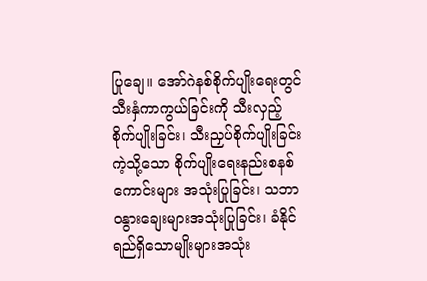ပြုချေ။ အော်ဂဲနစ်စိုက်ပျိုးရေးတွင် သီးနှံကာကွယ်ခြင်းကို သီးလှည့်စိုက်ပျိုးခြင်း၊ သီးညှပ်စိုက်ပျိုးခြင်းကဲ့သို့သော စိုက်ပျိုးရေးနည်းစနစ်ကောင်းများ အသုံးပြုခြင်း၊ သဘာဝနွားချေးများအသုံးပြုခြင်း၊ ခံနိုင်ရည်ရှိသောမျိုးများအသုံး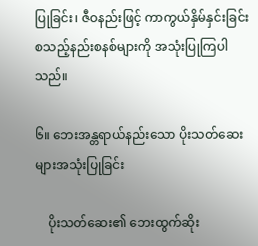ပြုခြင်း၊ ဇီဝနည်းဖြင့် ကာကွယ်နှိမ်နှင်းခြင်း စသည့်နည်းစနစ်များကို အသုံးပြုကြပါသည်။

၆။ ဘေးအန္တရာယ်နည်းသော ပိုးသတ်ဆေးများအသုံးပြုခြင်း

    ပိုးသတ်ဆေး၏ ဘေးထွက်ဆိုး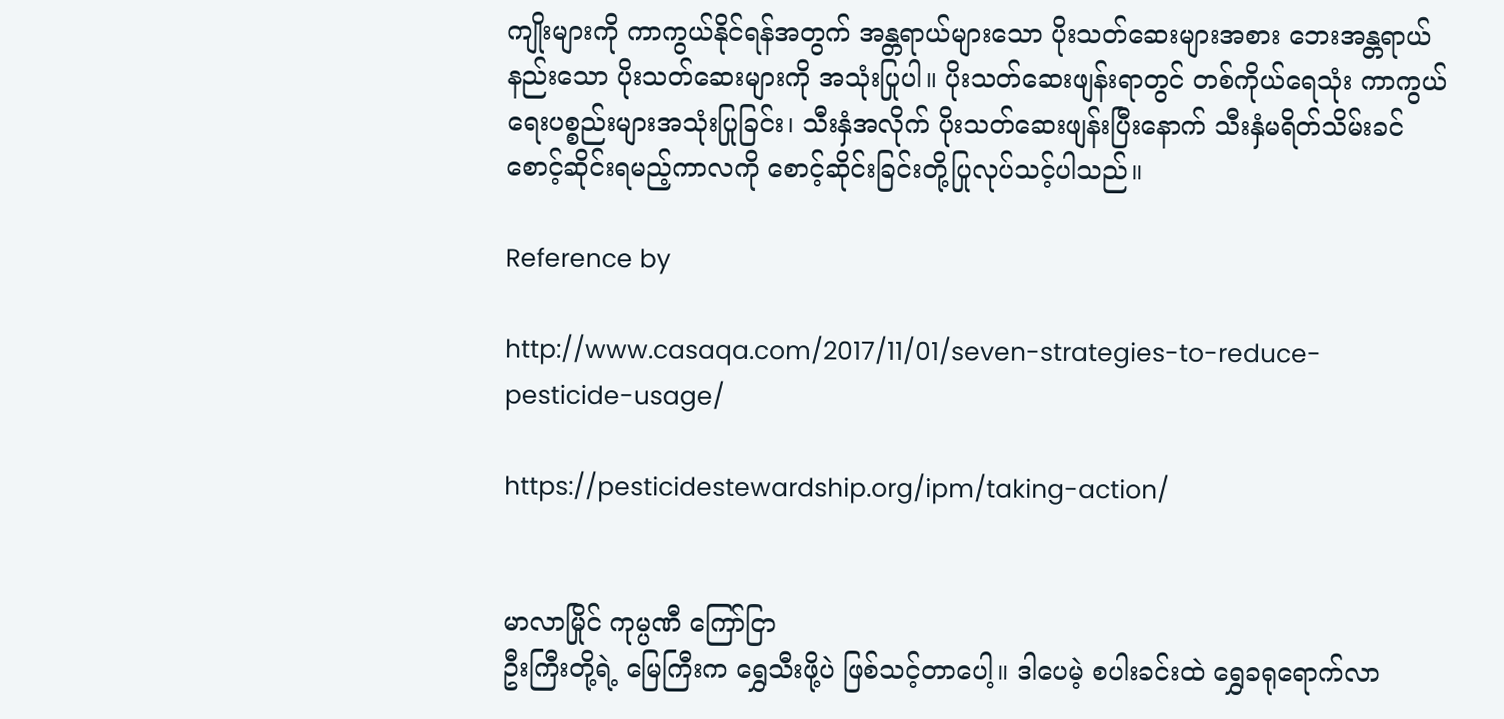ကျိုးများကို ကာကွယ်နိုင်ရန်အတွက် အန္တရာယ်များသော ပိုးသတ်ဆေးများအစား ဘေးအန္တရာယ်နည်းသော ပိုးသတ်ဆေးများကို အသုံးပြုပါ။ ပိုးသတ်ဆေးဖျန်းရာတွင် တစ်ကိုယ်ရေသုံး ကာကွယ်ရေးပစ္စည်းများအသုံးပြုခြင်း၊ သီးနှံအလိုက် ပိုးသတ်ဆေးဖျန်းပြီးနောက် သီးနှံမရိတ်သိမ်းခင်  စောင့်ဆိုင်းရမည့်ကာလကို စောင့်ဆိုင်းခြင်းတို့ပြုလုပ်သင့်ပါသည်။

Reference by

http://www.casaqa.com/2017/11/01/seven-strategies-to-reduce-pesticide-usage/

https://pesticidestewardship.org/ipm/taking-action/


မာလာမြိုင် ကုမ္ပဏီ ကြော်ငြာ
ဦးကြီးတို့ရဲ့ မြေကြီးက ရွှေသီးဖို့ပဲ ဖြစ်သင့်တာပေါ့။ ဒါပေမဲ့ စပါးခင်းထဲ ရွှေခရုရောက်လာ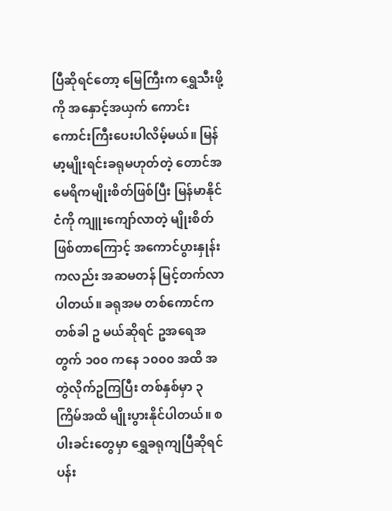ပြီဆိုရင်တော့ မြေကြီးက ရွှေသီးဖို့ကို အနှောင့်အယှက် ကောင်းကောင်းကြီးပေးပါလိမ့်မယ်။ မြန်မာ့မျိုးရင်းခရုမဟုတ်တဲ့ တောင်အမေရိကမျိုးစိတ်ဖြစ်ပြီး မြန်မာနိုင်ငံကို ကျူးကျော်လာတဲ့ မျိုးစိတ်ဖြစ်တာကြောင့် အကောင်ပွားနှုန်းကလည်း အဆမတန် မြင့်တက်လာပါတယ်။ ခရုအမ တစ်ကောင်က တစ်ခါ ဥ မယ်ဆိုရင် ဥအရေအတွက် ၁၀၀ ကနေ ၁၀၀၀ အထိ အတွဲလိုက်ဥကြပြီး တစ်နှစ်မှာ ၃ ကြိမ်အထိ မျိုးပွားနိုင်ပါတယ်။ စပါးခင်းတွေမှာ ရွှေခရုကျပြီဆိုရင် ပန်း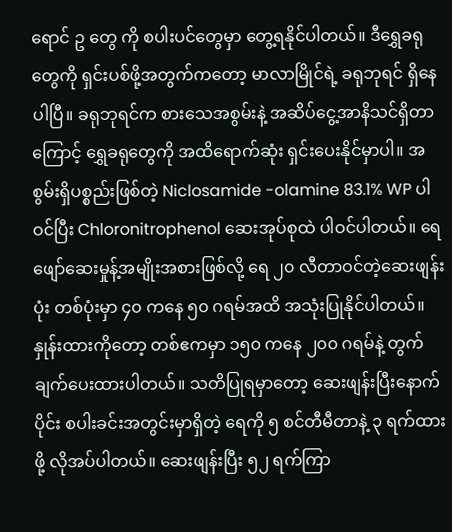ရောင် ဥ တွေ ကို စပါးပင်တွေမှာ တွေ့ရနိုင်ပါတယ်။ ဒီရွှေခရုတွေကို ရှင်းပစ်ဖို့အတွက်ကတော့ မာလာမြိုင်ရဲ့ ခရုဘုရင် ရှိနေပါပြီ။ ခရုဘုရင်က စားသေအစွမ်းနဲ့ အဆိပ်ငွေ့အာနိသင်ရှိတာကြောင့် ရွှေခရုတွေကို အထိရောက်ဆုံး ရှင်းပေးနိုင်မှာပါ။ အစွမ်းရှိပစ္စည်းဖြစ်တဲ့ Niclosamide -olamine 83.1% WP ပါဝင်ပြီး Chloronitrophenol ဆေးအုပ်စုထဲ ပါဝင်ပါတယ်။ ရေဖျော်ဆေးမှုန့်အမျိုးအစားဖြစ်လို့ ရေ ၂၀ လီတာဝင်တဲ့ဆေးဖျန်းပုံး တစ်ပုံးမှာ ၄၀ ကနေ ၅၀ ဂရမ်အထိ အသုံးပြုနိုင်ပါတယ်။ နှုန်းထားကိုတော့ တစ်ဧကမှာ ၁၅၀ ကနေ ၂၀၀ ဂရမ်နဲ့ တွက်ချက်ပေးထားပါတယ်။ သတိပြုရမှာတော့ ဆေးဖျန်းပြီးနောက်ပိုင်း စပါးခင်းအတွင်းမှာရှိတဲ့ ရေကို ၅ စင်တီမီတာနဲ့ ၃ ရက်ထားဖို့ လိုအပ်ပါတယ်။ ဆေးဖျန်းပြီး ၅၂ ရက်ကြာ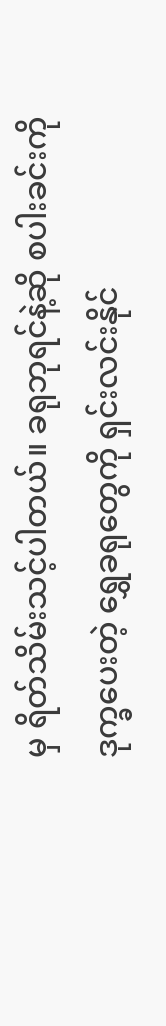မှ ရိတ်သိမ်းသင့်ပါတယ်။ ခရုဘုရင်နဲ့ဆို စပါးခင်းကို ဒုက္ခပေးတဲ့ ရွှေခရုတွေကို ရှင်းလင်းနိုင်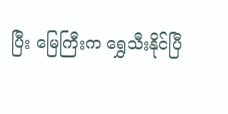ပြီး မြေကြီးက ရွှေသီးနိုင်ပြီ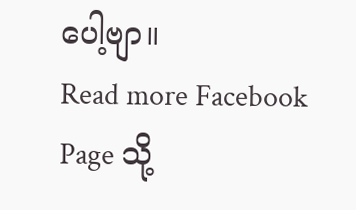ပေါ့ဗျာ။
Read more Facebook Page သို့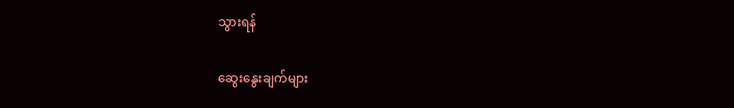သွားရန်

ဆွေးနွေးချက်များ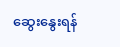ဆွေးနွေးရန်